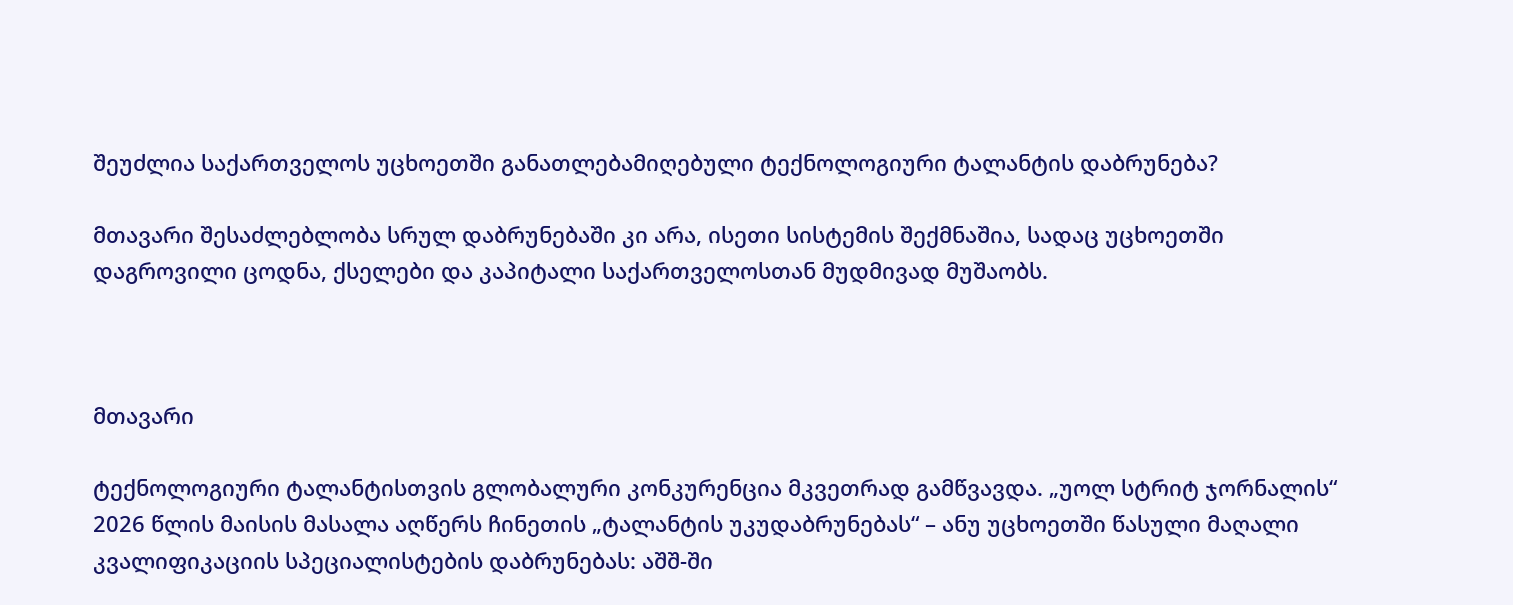შეუძლია საქართველოს უცხოეთში განათლებამიღებული ტექნოლოგიური ტალანტის დაბრუნება?

მთავარი შესაძლებლობა სრულ დაბრუნებაში კი არა, ისეთი სისტემის შექმნაშია, სადაც უცხოეთში დაგროვილი ცოდნა, ქსელები და კაპიტალი საქართველოსთან მუდმივად მუშაობს.



მთავარი

ტექნოლოგიური ტალანტისთვის გლობალური კონკურენცია მკვეთრად გამწვავდა. „უოლ სტრიტ ჯორნალის“ 2026 წლის მაისის მასალა აღწერს ჩინეთის „ტალანტის უკუდაბრუნებას“ – ანუ უცხოეთში წასული მაღალი კვალიფიკაციის სპეციალისტების დაბრუნებას: აშშ-ში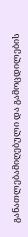განათლებამიღებული და გამოცდილების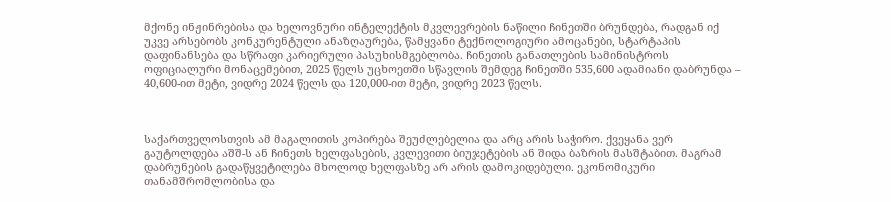მქონე ინჟინრებისა და ხელოვნური ინტელექტის მკვლევრების ნაწილი ჩინეთში ბრუნდება, რადგან იქ უკვე არსებობს კონკურენტული ანაზღაურება, წამყვანი ტექნოლოგიური ამოცანები, სტარტაპის დაფინანსება და სწრაფი კარიერული პასუხისმგებლობა. ჩინეთის განათლების სამინისტროს ოფიციალური მონაცემებით, 2025 წელს უცხოეთში სწავლის შემდეგ ჩინეთში 535,600 ადამიანი დაბრუნდა – 40,600-ით მეტი, ვიდრე 2024 წელს და 120,000-ით მეტი, ვიდრე 2023 წელს.



საქართველოსთვის ამ მაგალითის კოპირება შეუძლებელია და არც არის საჭირო. ქვეყანა ვერ გაუტოლდება აშშ-ს ან ჩინეთს ხელფასების, კვლევითი ბიუჯეტების ან შიდა ბაზრის მასშტაბით. მაგრამ დაბრუნების გადაწყვეტილება მხოლოდ ხელფასზე არ არის დამოკიდებული. ეკონომიკური თანამშრომლობისა და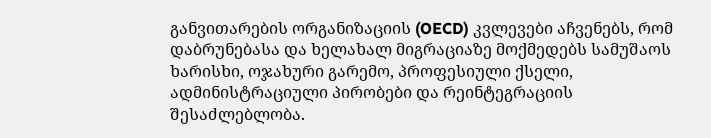განვითარების ორგანიზაციის (OECD) კვლევები აჩვენებს, რომ დაბრუნებასა და ხელახალ მიგრაციაზე მოქმედებს სამუშაოს ხარისხი, ოჯახური გარემო, პროფესიული ქსელი, ადმინისტრაციული პირობები და რეინტეგრაციის შესაძლებლობა.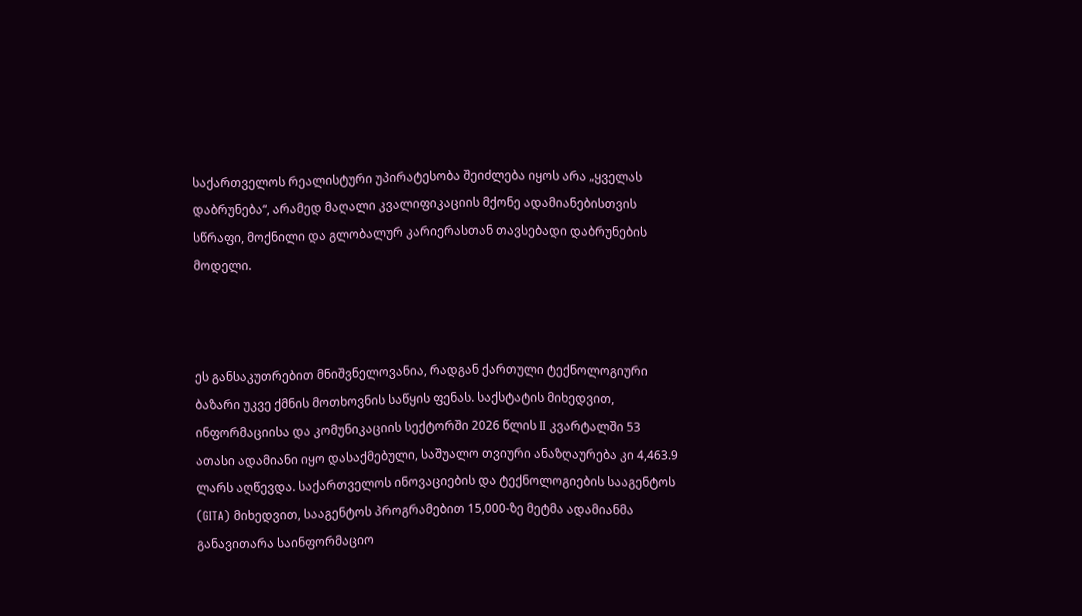საქართველოს რეალისტური უპირატესობა შეიძლება იყოს არა „ყველას დაბრუნება“, არამედ მაღალი კვალიფიკაციის მქონე ადამიანებისთვის სწრაფი, მოქნილი და გლობალურ კარიერასთან თავსებადი დაბრუნების მოდელი.



ეს განსაკუთრებით მნიშვნელოვანია, რადგან ქართული ტექნოლოგიური ბაზარი უკვე ქმნის მოთხოვნის საწყის ფენას. საქსტატის მიხედვით, ინფორმაციისა და კომუნიკაციის სექტორში 2026 წლის II კვარტალში 53 ათასი ადამიანი იყო დასაქმებული, საშუალო თვიური ანაზღაურება კი 4,463.9 ლარს აღწევდა. საქართველოს ინოვაციების და ტექნოლოგიების სააგენტოს (GITA) მიხედვით, სააგენტოს პროგრამებით 15,000-ზე მეტმა ადამიანმა განავითარა საინფორმაციო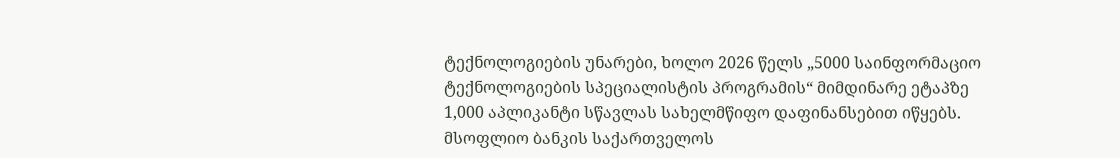ტექნოლოგიების უნარები, ხოლო 2026 წელს „5000 საინფორმაციო ტექნოლოგიების სპეციალისტის პროგრამის“ მიმდინარე ეტაპზე 1,000 აპლიკანტი სწავლას სახელმწიფო დაფინანსებით იწყებს. მსოფლიო ბანკის საქართველოს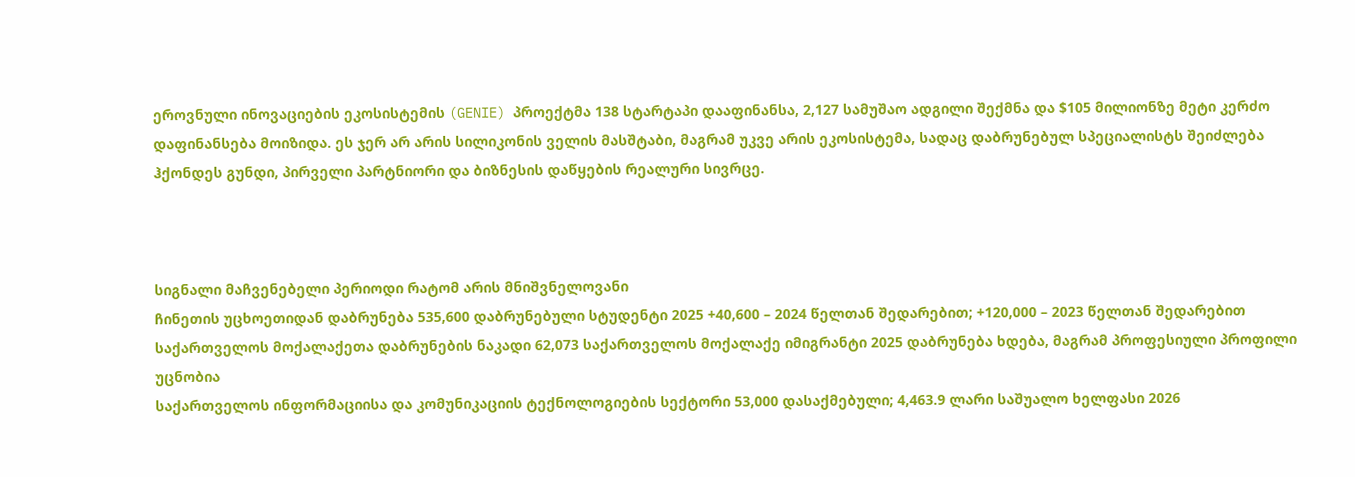ეროვნული ინოვაციების ეკოსისტემის (GENIE) პროექტმა 138 სტარტაპი დააფინანსა, 2,127 სამუშაო ადგილი შექმნა და $105 მილიონზე მეტი კერძო დაფინანსება მოიზიდა. ეს ჯერ არ არის სილიკონის ველის მასშტაბი, მაგრამ უკვე არის ეკოსისტემა, სადაც დაბრუნებულ სპეციალისტს შეიძლება ჰქონდეს გუნდი, პირველი პარტნიორი და ბიზნესის დაწყების რეალური სივრცე.



სიგნალი მაჩვენებელი პერიოდი რატომ არის მნიშვნელოვანი
ჩინეთის უცხოეთიდან დაბრუნება 535,600 დაბრუნებული სტუდენტი 2025 +40,600 – 2024 წელთან შედარებით; +120,000 – 2023 წელთან შედარებით
საქართველოს მოქალაქეთა დაბრუნების ნაკადი 62,073 საქართველოს მოქალაქე იმიგრანტი 2025 დაბრუნება ხდება, მაგრამ პროფესიული პროფილი უცნობია
საქართველოს ინფორმაციისა და კომუნიკაციის ტექნოლოგიების სექტორი 53,000 დასაქმებული; 4,463.9 ლარი საშუალო ხელფასი 2026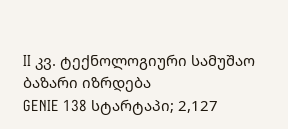II კვ. ტექნოლოგიური სამუშაო ბაზარი იზრდება
GENIE 138 სტარტაპი; 2,127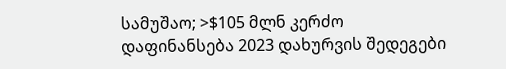სამუშაო; >$105 მლნ კერძო დაფინანსება 2023 დახურვის შედეგები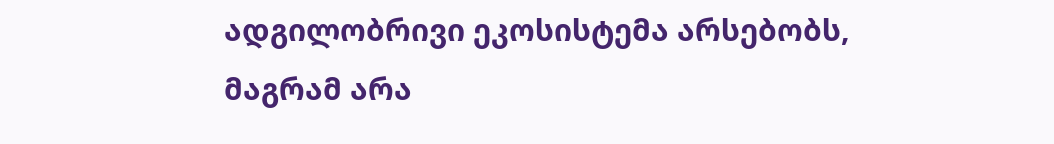ადგილობრივი ეკოსისტემა არსებობს, მაგრამ არა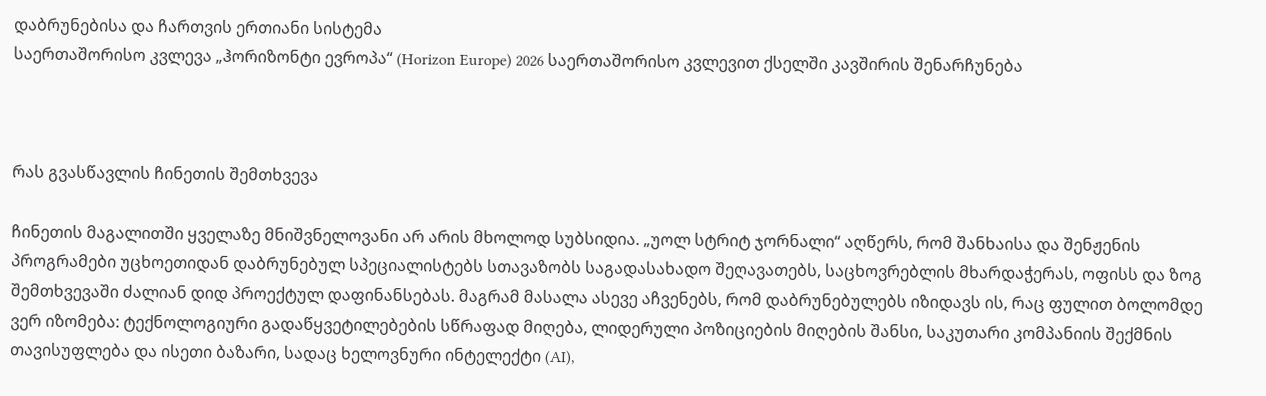დაბრუნებისა და ჩართვის ერთიანი სისტემა
საერთაშორისო კვლევა „ჰორიზონტი ევროპა“ (Horizon Europe) 2026 საერთაშორისო კვლევით ქსელში კავშირის შენარჩუნება



რას გვასწავლის ჩინეთის შემთხვევა

ჩინეთის მაგალითში ყველაზე მნიშვნელოვანი არ არის მხოლოდ სუბსიდია. „უოლ სტრიტ ჯორნალი“ აღწერს, რომ შანხაისა და შენჟენის პროგრამები უცხოეთიდან დაბრუნებულ სპეციალისტებს სთავაზობს საგადასახადო შეღავათებს, საცხოვრებლის მხარდაჭერას, ოფისს და ზოგ შემთხვევაში ძალიან დიდ პროექტულ დაფინანსებას. მაგრამ მასალა ასევე აჩვენებს, რომ დაბრუნებულებს იზიდავს ის, რაც ფულით ბოლომდე ვერ იზომება: ტექნოლოგიური გადაწყვეტილებების სწრაფად მიღება, ლიდერული პოზიციების მიღების შანსი, საკუთარი კომპანიის შექმნის თავისუფლება და ისეთი ბაზარი, სადაც ხელოვნური ინტელექტი (AI),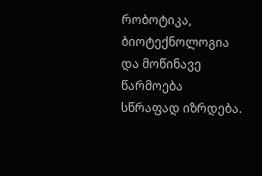რობოტიკა, ბიოტექნოლოგია და მოწინავე წარმოება სწრაფად იზრდება.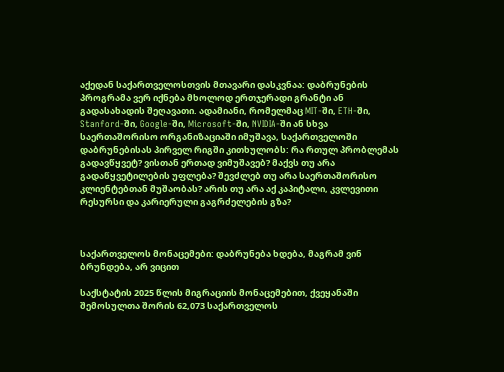აქედან საქართველოსთვის მთავარი დასკვნაა: დაბრუნების პროგრამა ვერ იქნება მხოლოდ ერთჯერადი გრანტი ან გადასახადის შეღავათი. ადამიანი, რომელმაც MIT-ში, ETH-ში, Stanford-ში, Google-ში, Microsoft-ში, NVIDIA-ში ან სხვა საერთაშორისო ორგანიზაციაში იმუშავა, საქართველოში დაბრუნებისას პირველ რიგში კითხულობს: რა რთულ პრობლემას გადავწყვეტ? ვისთან ერთად ვიმუშავებ? მაქვს თუ არა გადაწყვეტილების უფლება? შევძლებ თუ არა საერთაშორისო კლიენტებთან მუშაობას? არის თუ არა აქ კაპიტალი, კვლევითი რესურსი და კარიერული გაგრძელების გზა?



საქართველოს მონაცემები: დაბრუნება ხდება, მაგრამ ვინ ბრუნდება, არ ვიცით

საქსტატის 2025 წლის მიგრაციის მონაცემებით, ქვეყანაში შემოსულთა შორის 62,073 საქართველოს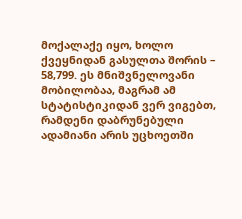მოქალაქე იყო, ხოლო ქვეყნიდან გასულთა შორის – 58,799. ეს მნიშვნელოვანი მობილობაა, მაგრამ ამ სტატისტიკიდან ვერ ვიგებთ, რამდენი დაბრუნებული ადამიანი არის უცხოეთში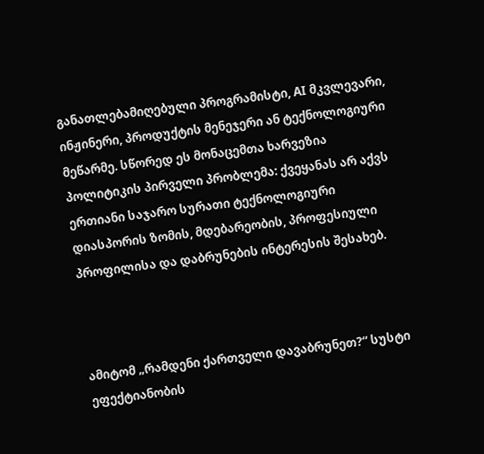განათლებამიღებული პროგრამისტი, AI მკვლევარი, ინჟინერი, პროდუქტის მენეჯერი ან ტექნოლოგიური მეწარმე. სწორედ ეს მონაცემთა ხარვეზია პოლიტიკის პირველი პრობლემა: ქვეყანას არ აქვს ერთიანი საჯარო სურათი ტექნოლოგიური დიასპორის ზომის, მდებარეობის, პროფესიული პროფილისა და დაბრუნების ინტერესის შესახებ.



ამიტომ „რამდენი ქართველი დავაბრუნეთ?“ სუსტი ეფექტიანობის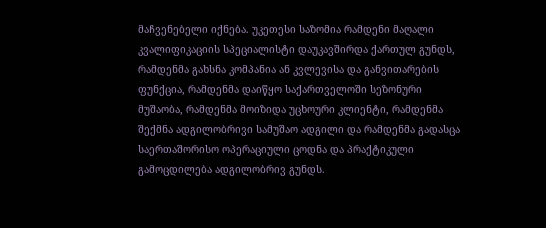მაჩვენებელი იქნება. უკეთესი საზომია რამდენი მაღალი კვალიფიკაციის სპეციალისტი დაუკავშირდა ქართულ გუნდს, რამდენმა გახსნა კომპანია ან კვლევისა და განვითარების ფუნქცია, რამდენმა დაიწყო საქართველოში სეზონური მუშაობა, რამდენმა მოიზიდა უცხოური კლიენტი, რამდენმა შექმნა ადგილობრივი სამუშაო ადგილი და რამდენმა გადასცა საერთაშორისო ოპერაციული ცოდნა და პრაქტიკული გამოცდილება ადგილობრივ გუნდს.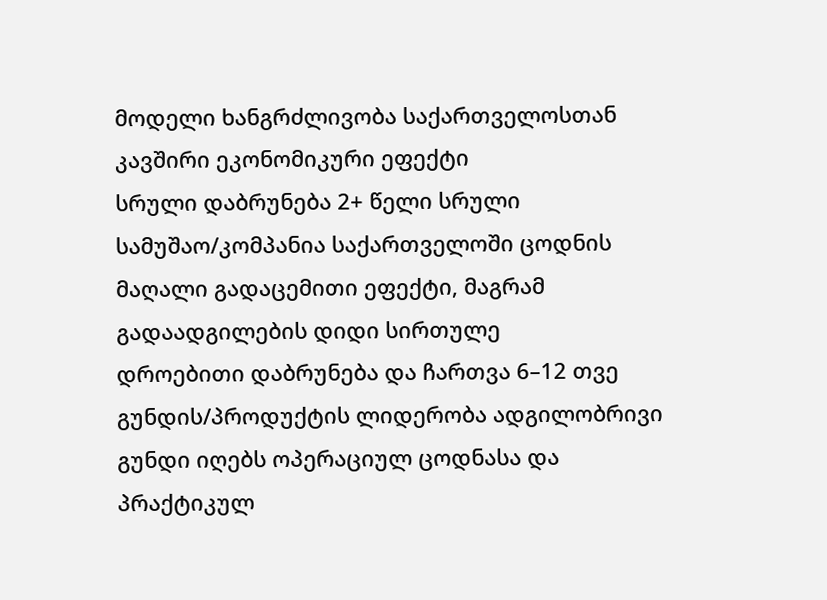მოდელი ხანგრძლივობა საქართველოსთან კავშირი ეკონომიკური ეფექტი
სრული დაბრუნება 2+ წელი სრული სამუშაო/კომპანია საქართველოში ცოდნის მაღალი გადაცემითი ეფექტი, მაგრამ გადაადგილების დიდი სირთულე
დროებითი დაბრუნება და ჩართვა 6–12 თვე გუნდის/პროდუქტის ლიდერობა ადგილობრივი გუნდი იღებს ოპერაციულ ცოდნასა და პრაქტიკულ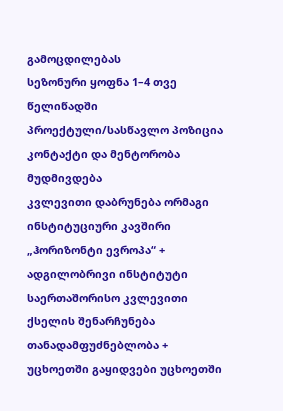გამოცდილებას
სეზონური ყოფნა 1–4 თვე წელიწადში პროექტული/სასწავლო პოზიცია კონტაქტი და მენტორობა მუდმივდება
კვლევითი დაბრუნება ორმაგი ინსტიტუციური კავშირი „ჰორიზონტი ევროპა“ + ადგილობრივი ინსტიტუტი საერთაშორისო კვლევითი ქსელის შენარჩუნება
თანადამფუძნებლობა + უცხოეთში გაყიდვები უცხოეთში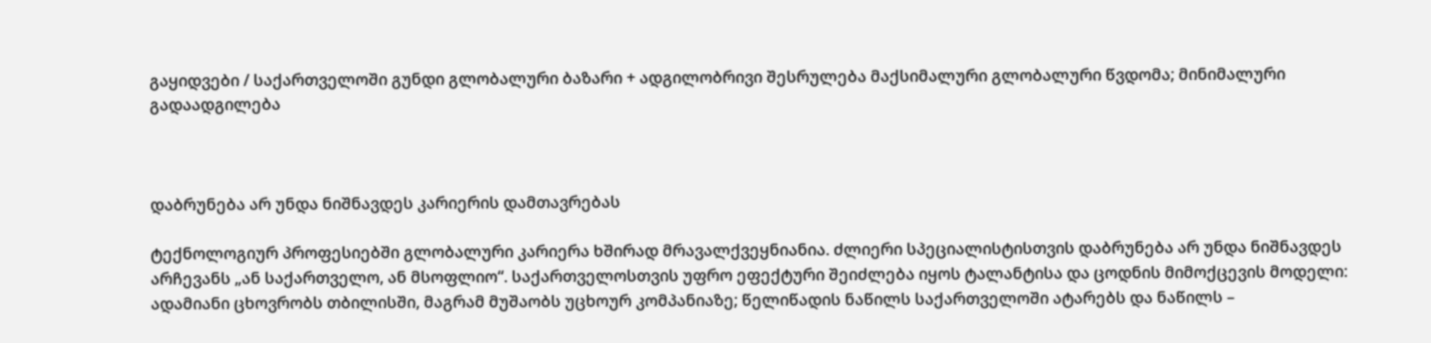გაყიდვები / საქართველოში გუნდი გლობალური ბაზარი + ადგილობრივი შესრულება მაქსიმალური გლობალური წვდომა; მინიმალური გადაადგილება



დაბრუნება არ უნდა ნიშნავდეს კარიერის დამთავრებას

ტექნოლოგიურ პროფესიებში გლობალური კარიერა ხშირად მრავალქვეყნიანია. ძლიერი სპეციალისტისთვის დაბრუნება არ უნდა ნიშნავდეს არჩევანს „ან საქართველო, ან მსოფლიო“. საქართველოსთვის უფრო ეფექტური შეიძლება იყოს ტალანტისა და ცოდნის მიმოქცევის მოდელი: ადამიანი ცხოვრობს თბილისში, მაგრამ მუშაობს უცხოურ კომპანიაზე; წელიწადის ნაწილს საქართველოში ატარებს და ნაწილს –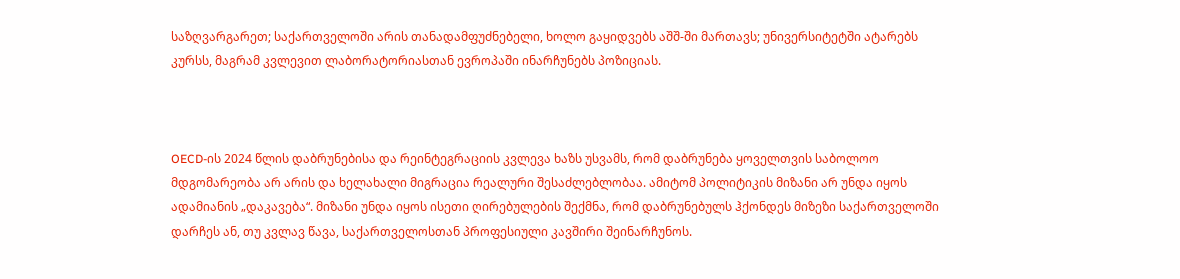საზღვარგარეთ; საქართველოში არის თანადამფუძნებელი, ხოლო გაყიდვებს აშშ-ში მართავს; უნივერსიტეტში ატარებს კურსს, მაგრამ კვლევით ლაბორატორიასთან ევროპაში ინარჩუნებს პოზიციას.



OECD-ის 2024 წლის დაბრუნებისა და რეინტეგრაციის კვლევა ხაზს უსვამს, რომ დაბრუნება ყოველთვის საბოლოო მდგომარეობა არ არის და ხელახალი მიგრაცია რეალური შესაძლებლობაა. ამიტომ პოლიტიკის მიზანი არ უნდა იყოს ადამიანის „დაკავება“. მიზანი უნდა იყოს ისეთი ღირებულების შექმნა, რომ დაბრუნებულს ჰქონდეს მიზეზი საქართველოში დარჩეს ან, თუ კვლავ წავა, საქართველოსთან პროფესიული კავშირი შეინარჩუნოს.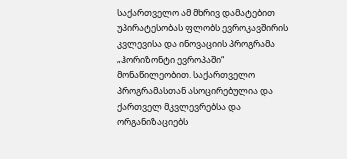საქართველო ამ მხრივ დამატებით უპირატესობას ფლობს ევროკავშირის კვლევისა და ინოვაციის პროგრამა „ჰორიზონტი ევროპაში“ მონაწილეობით. საქართველო პროგრამასთან ასოცირებულია და ქართველ მკვლევრებსა და ორგანიზაციებს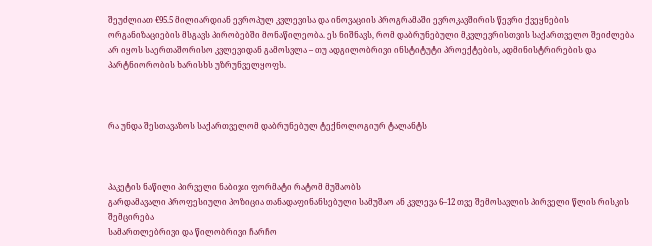შეუძლიათ €95.5 მილიარდიან ევროპულ კვლევისა და ინოვაციის პროგრამაში ევროკავშირის წევრი ქვეყნების ორგანიზაციების მსგავს პირობებში მონაწილეობა. ეს ნიშნავს, რომ დაბრუნებული მკვლევრისთვის საქართველო შეიძლება არ იყოს საერთაშორისო კვლევიდან გამოსვლა – თუ ადგილობრივი ინსტიტუტი პროექტების, ადმინისტრირების და პარტნიორობის ხარისხს უზრუნველყოფს.



რა უნდა შესთავაზოს საქართველომ დაბრუნებულ ტექნოლოგიურ ტალანტს



პაკეტის ნაწილი პირველი ნაბიჯი ფორმატი რატომ მუშაობს
გარდამავალი პროფესიული პოზიცია თანადაფინანსებული სამუშაო ან კვლევა 6–12 თვე შემოსავლის პირველი წლის რისკის შემცირება
სამართლებრივი და წილობრივი ჩარჩო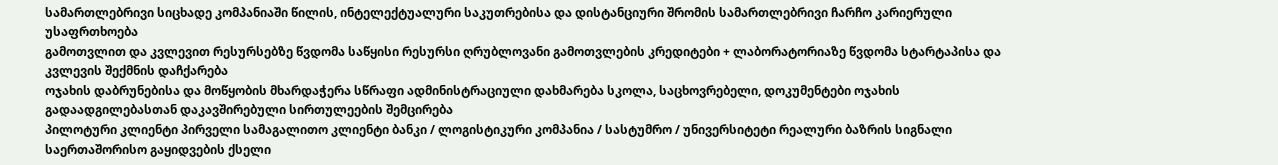სამართლებრივი სიცხადე კომპანიაში წილის, ინტელექტუალური საკუთრებისა და დისტანციური შრომის სამართლებრივი ჩარჩო კარიერული უსაფრთხოება
გამოთვლით და კვლევით რესურსებზე წვდომა საწყისი რესურსი ღრუბლოვანი გამოთვლების კრედიტები + ლაბორატორიაზე წვდომა სტარტაპისა და კვლევის შექმნის დაჩქარება
ოჯახის დაბრუნებისა და მოწყობის მხარდაჭერა სწრაფი ადმინისტრაციული დახმარება სკოლა, საცხოვრებელი, დოკუმენტები ოჯახის გადაადგილებასთან დაკავშირებული სირთულეების შემცირება
პილოტური კლიენტი პირველი სამაგალითო კლიენტი ბანკი / ლოგისტიკური კომპანია / სასტუმრო / უნივერსიტეტი რეალური ბაზრის სიგნალი
საერთაშორისო გაყიდვების ქსელი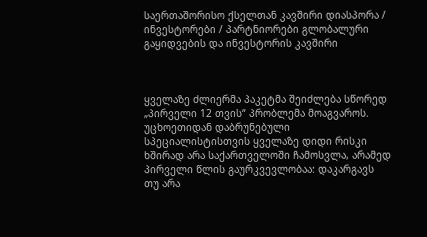საერთაშორისო ქსელთან კავშირი დიასპორა / ინვესტორები / პარტნიორები გლობალური გაყიდვების და ინვესტორის კავშირი



ყველაზე ძლიერმა პაკეტმა შეიძლება სწორედ „პირველი 12 თვის“ პრობლემა მოაგვაროს. უცხოეთიდან დაბრუნებული სპეციალისტისთვის ყველაზე დიდი რისკი ხშირად არა საქართველოში ჩამოსვლა, არამედ პირველი წლის გაურკვევლობაა: დაკარგავს თუ არა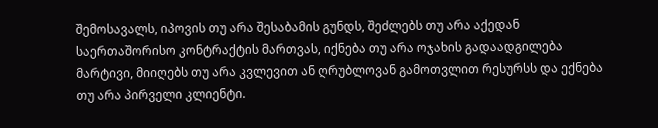შემოსავალს, იპოვის თუ არა შესაბამის გუნდს, შეძლებს თუ არა აქედან საერთაშორისო კონტრაქტის მართვას, იქნება თუ არა ოჯახის გადაადგილება მარტივი, მიიღებს თუ არა კვლევით ან ღრუბლოვან გამოთვლით რესურსს და ექნება თუ არა პირველი კლიენტი.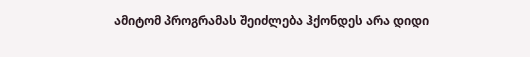ამიტომ პროგრამას შეიძლება ჰქონდეს არა დიდი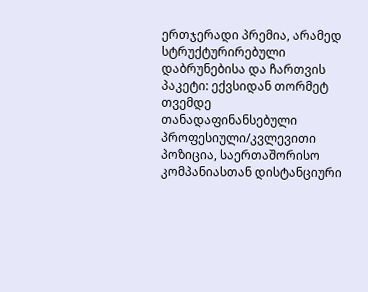ერთჯერადი პრემია, არამედ სტრუქტურირებული დაბრუნებისა და ჩართვის პაკეტი: ექვსიდან თორმეტ თვემდე თანადაფინანსებული პროფესიული/კვლევითი პოზიცია, საერთაშორისო კომპანიასთან დისტანციური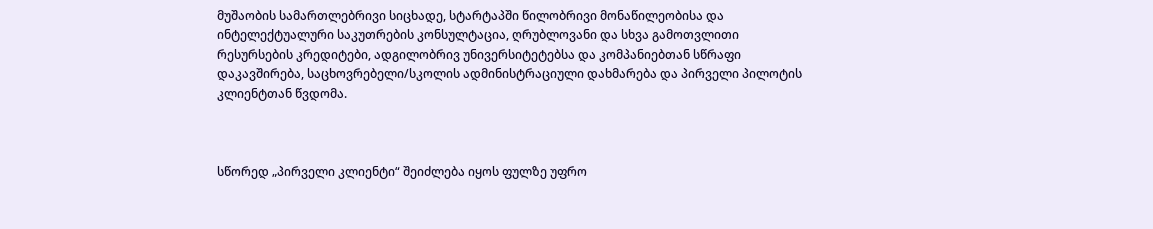მუშაობის სამართლებრივი სიცხადე, სტარტაპში წილობრივი მონაწილეობისა და ინტელექტუალური საკუთრების კონსულტაცია, ღრუბლოვანი და სხვა გამოთვლითი რესურსების კრედიტები, ადგილობრივ უნივერსიტეტებსა და კომპანიებთან სწრაფი დაკავშირება, საცხოვრებელი/სკოლის ადმინისტრაციული დახმარება და პირველი პილოტის კლიენტთან წვდომა.



სწორედ „პირველი კლიენტი“ შეიძლება იყოს ფულზე უფრო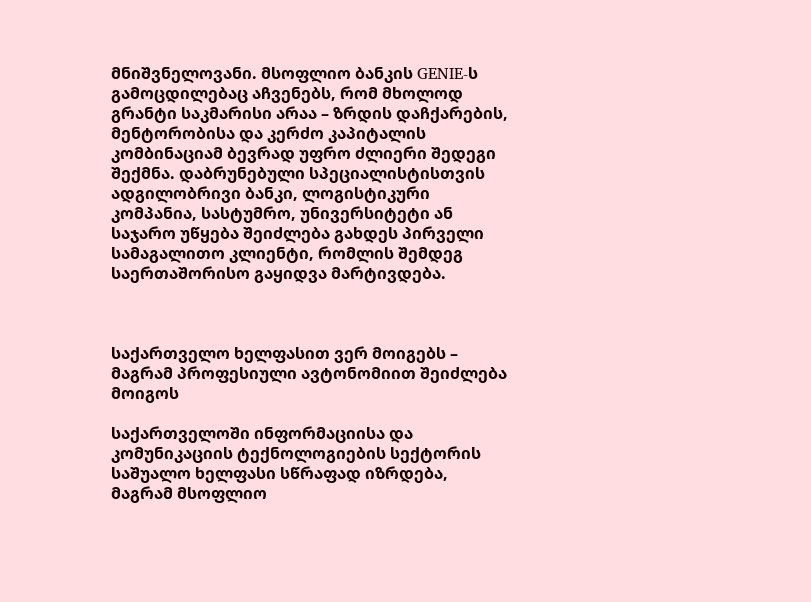მნიშვნელოვანი. მსოფლიო ბანკის GENIE-ს გამოცდილებაც აჩვენებს, რომ მხოლოდ გრანტი საკმარისი არაა – ზრდის დაჩქარების, მენტორობისა და კერძო კაპიტალის კომბინაციამ ბევრად უფრო ძლიერი შედეგი შექმნა. დაბრუნებული სპეციალისტისთვის ადგილობრივი ბანკი, ლოგისტიკური კომპანია, სასტუმრო, უნივერსიტეტი ან საჯარო უწყება შეიძლება გახდეს პირველი სამაგალითო კლიენტი, რომლის შემდეგ საერთაშორისო გაყიდვა მარტივდება.



საქართველო ხელფასით ვერ მოიგებს – მაგრამ პროფესიული ავტონომიით შეიძლება მოიგოს

საქართველოში ინფორმაციისა და კომუნიკაციის ტექნოლოგიების სექტორის საშუალო ხელფასი სწრაფად იზრდება, მაგრამ მსოფლიო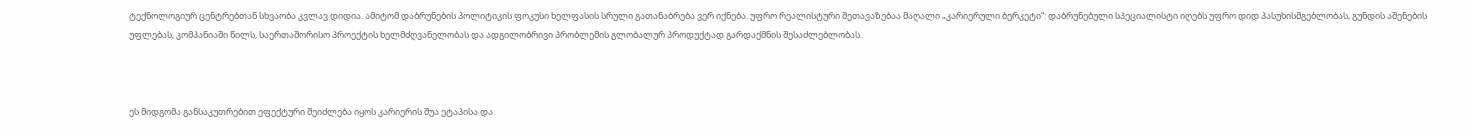ტექნოლოგიურ ცენტრებთან სხვაობა კვლავ დიდია. ამიტომ დაბრუნების პოლიტიკის ფოკუსი ხელფასის სრული გათანაბრება ვერ იქნება. უფრო რეალისტური შეთავაზებაა მაღალი „კარიერული ბერკეტი“: დაბრუნებული სპეციალისტი იღებს უფრო დიდ პასუხისმგებლობას, გუნდის აშენების უფლებას, კომპანიაში წილს, საერთაშორისო პროექტის ხელმძღვანელობას და ადგილობრივი პრობლემის გლობალურ პროდუქტად გარდაქმნის შესაძლებლობას.



ეს მიდგომა განსაკუთრებით ეფექტური შეიძლება იყოს კარიერის შუა ეტაპისა და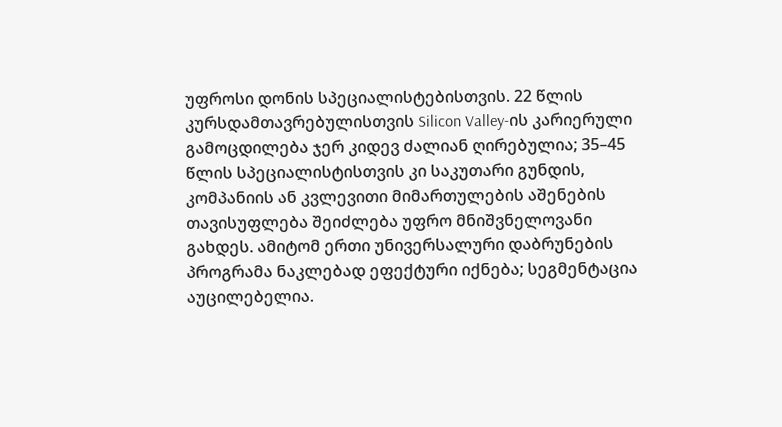უფროსი დონის სპეციალისტებისთვის. 22 წლის კურსდამთავრებულისთვის Silicon Valley-ის კარიერული გამოცდილება ჯერ კიდევ ძალიან ღირებულია; 35–45 წლის სპეციალისტისთვის კი საკუთარი გუნდის, კომპანიის ან კვლევითი მიმართულების აშენების თავისუფლება შეიძლება უფრო მნიშვნელოვანი გახდეს. ამიტომ ერთი უნივერსალური დაბრუნების პროგრამა ნაკლებად ეფექტური იქნება; სეგმენტაცია აუცილებელია.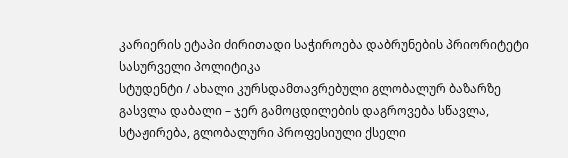კარიერის ეტაპი ძირითადი საჭიროება დაბრუნების პრიორიტეტი სასურველი პოლიტიკა
სტუდენტი / ახალი კურსდამთავრებული გლობალურ ბაზარზე გასვლა დაბალი – ჯერ გამოცდილების დაგროვება სწავლა, სტაჟირება, გლობალური პროფესიული ქსელი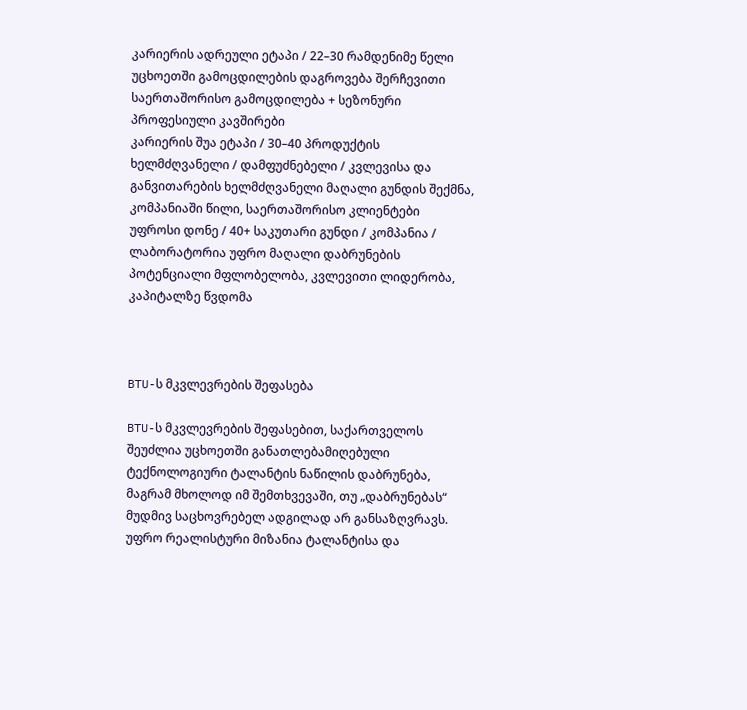კარიერის ადრეული ეტაპი / 22–30 რამდენიმე წელი უცხოეთში გამოცდილების დაგროვება შერჩევითი საერთაშორისო გამოცდილება + სეზონური პროფესიული კავშირები
კარიერის შუა ეტაპი / 30–40 პროდუქტის ხელმძღვანელი / დამფუძნებელი / კვლევისა და განვითარების ხელმძღვანელი მაღალი გუნდის შექმნა, კომპანიაში წილი, საერთაშორისო კლიენტები
უფროსი დონე / 40+ საკუთარი გუნდი / კომპანია / ლაბორატორია უფრო მაღალი დაბრუნების პოტენციალი მფლობელობა, კვლევითი ლიდერობა, კაპიტალზე წვდომა



BTU-ს მკვლევრების შეფასება

BTU-ს მკვლევრების შეფასებით, საქართველოს შეუძლია უცხოეთში განათლებამიღებული ტექნოლოგიური ტალანტის ნაწილის დაბრუნება, მაგრამ მხოლოდ იმ შემთხვევაში, თუ „დაბრუნებას“ მუდმივ საცხოვრებელ ადგილად არ განსაზღვრავს. უფრო რეალისტური მიზანია ტალანტისა და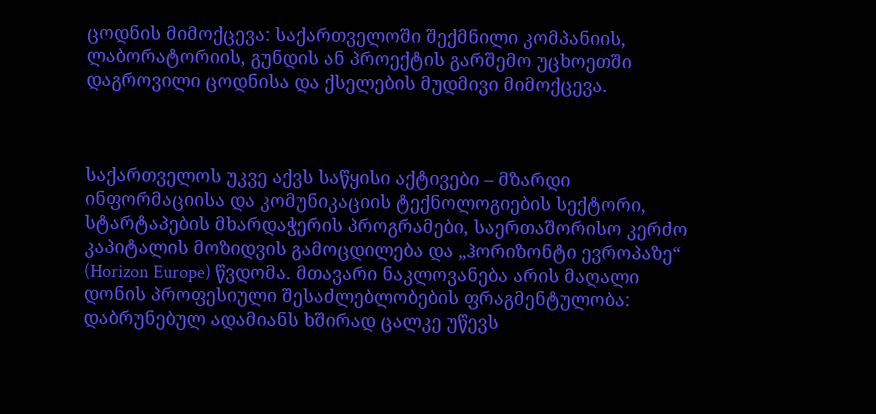ცოდნის მიმოქცევა: საქართველოში შექმნილი კომპანიის, ლაბორატორიის, გუნდის ან პროექტის გარშემო უცხოეთში დაგროვილი ცოდნისა და ქსელების მუდმივი მიმოქცევა.



საქართველოს უკვე აქვს საწყისი აქტივები – მზარდი ინფორმაციისა და კომუნიკაციის ტექნოლოგიების სექტორი, სტარტაპების მხარდაჭერის პროგრამები, საერთაშორისო კერძო კაპიტალის მოზიდვის გამოცდილება და „ჰორიზონტი ევროპაზე“ (Horizon Europe) წვდომა. მთავარი ნაკლოვანება არის მაღალი დონის პროფესიული შესაძლებლობების ფრაგმენტულობა: დაბრუნებულ ადამიანს ხშირად ცალკე უწევს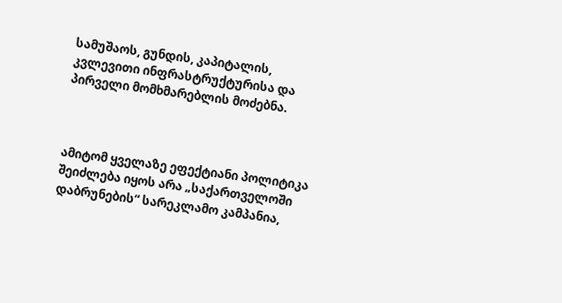სამუშაოს, გუნდის, კაპიტალის, კვლევითი ინფრასტრუქტურისა და პირველი მომხმარებლის მოძებნა.



ამიტომ ყველაზე ეფექტიანი პოლიტიკა შეიძლება იყოს არა „საქართველოში დაბრუნების“ სარეკლამო კამპანია,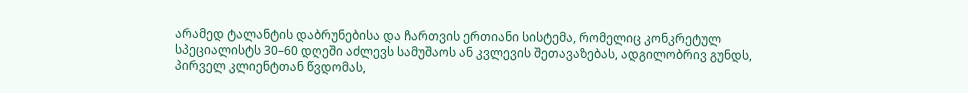არამედ ტალანტის დაბრუნებისა და ჩართვის ერთიანი სისტემა, რომელიც კონკრეტულ სპეციალისტს 30–60 დღეში აძლევს სამუშაოს ან კვლევის შეთავაზებას, ადგილობრივ გუნდს, პირველ კლიენტთან წვდომას,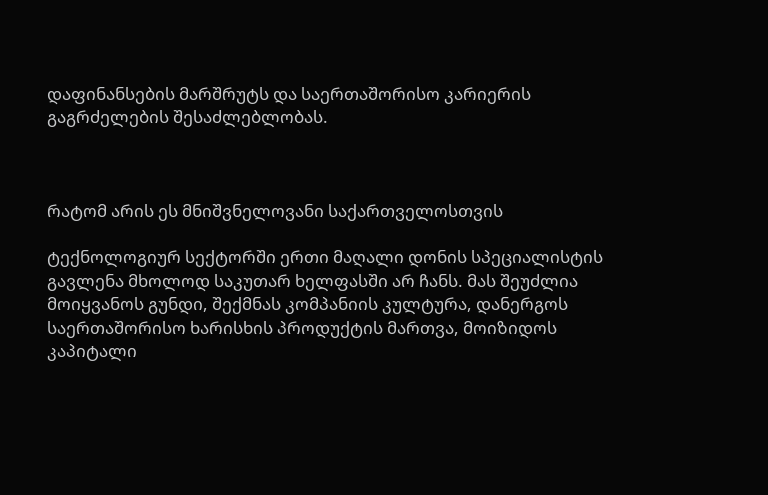დაფინანსების მარშრუტს და საერთაშორისო კარიერის გაგრძელების შესაძლებლობას.



რატომ არის ეს მნიშვნელოვანი საქართველოსთვის

ტექნოლოგიურ სექტორში ერთი მაღალი დონის სპეციალისტის გავლენა მხოლოდ საკუთარ ხელფასში არ ჩანს. მას შეუძლია მოიყვანოს გუნდი, შექმნას კომპანიის კულტურა, დანერგოს საერთაშორისო ხარისხის პროდუქტის მართვა, მოიზიდოს კაპიტალი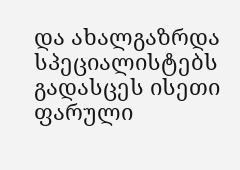და ახალგაზრდა სპეციალისტებს გადასცეს ისეთი ფარული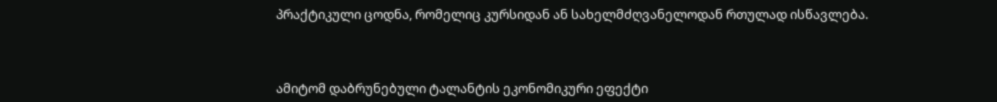პრაქტიკული ცოდნა, რომელიც კურსიდან ან სახელმძღვანელოდან რთულად ისწავლება.



ამიტომ დაბრუნებული ტალანტის ეკონომიკური ეფექტი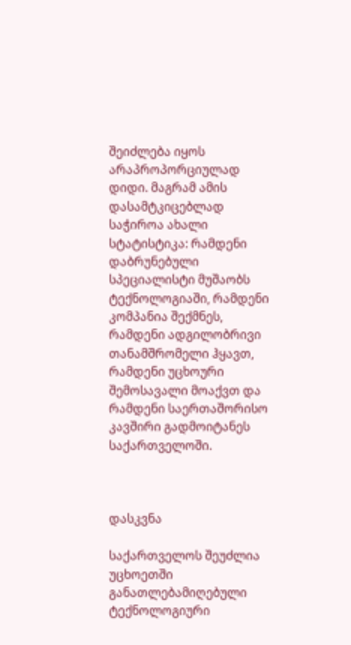შეიძლება იყოს არაპროპორციულად დიდი. მაგრამ ამის დასამტკიცებლად საჭიროა ახალი სტატისტიკა: რამდენი დაბრუნებული სპეციალისტი მუშაობს ტექნოლოგიაში, რამდენი კომპანია შექმნეს, რამდენი ადგილობრივი თანამშრომელი ჰყავთ, რამდენი უცხოური შემოსავალი მოაქვთ და რამდენი საერთაშორისო კავშირი გადმოიტანეს საქართველოში.



დასკვნა

საქართველოს შეუძლია უცხოეთში განათლებამიღებული ტექნოლოგიური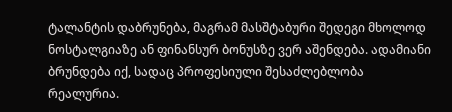ტალანტის დაბრუნება, მაგრამ მასშტაბური შედეგი მხოლოდ ნოსტალგიაზე ან ფინანსურ ბონუსზე ვერ აშენდება. ადამიანი ბრუნდება იქ, სადაც პროფესიული შესაძლებლობა რეალურია.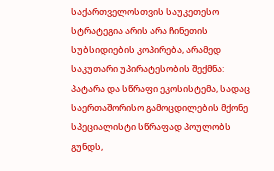საქართველოსთვის საუკეთესო სტრატეგია არის არა ჩინეთის სუბსიდიების კოპირება, არამედ საკუთარი უპირატესობის შექმნა: პატარა და სწრაფი ეკოსისტემა, სადაც საერთაშორისო გამოცდილების მქონე სპეციალისტი სწრაფად პოულობს გუნდს,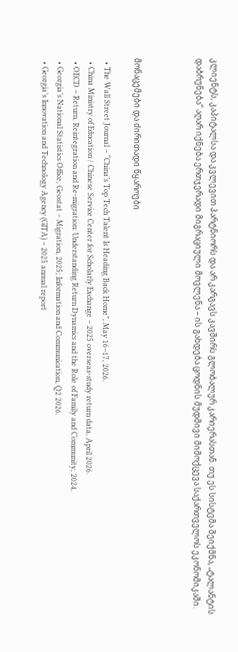კლიენტს, კაპიტალსა და კვლევით პარტნიორს და არ კარგავს კავშირს გლობალურ კარიერასთან. თუ ეს სისტემა შეიქმნა, „ტალანტის დაბრუნება“ აღარ იქნება ერთჯერადი მიგრაციული მოვლენა – ის გახდება ცოდნის მუდმივი მიმოქცევა საქართველოს ეკონომიკაში.



მონაცემები და ძირითადი წყაროები

  • The Wall Street Journal – “China’s Top Tech Talent Is Heading Back Home”, May 16–17, 2026.
  • China Ministry of Education / Chinese Service Center for Scholarly Exchange – 2025 overseas-study return data, April 2026.
  • OECD – Return, Reintegration and Re-migration: Understanding Return Dynamics and the Role of Family and Community, 2024.
  • Georgia’s National Statistics Office, Geostat – Migration, 2025; Information and Communication, Q2 2026.
  • Georgia’s Innovation and Technology Agency (GITA) – 2025 annual report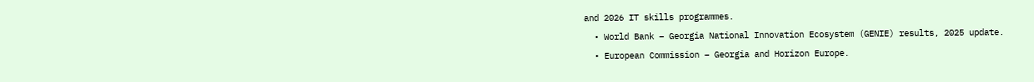and 2026 IT skills programmes.
  • World Bank – Georgia National Innovation Ecosystem (GENIE) results, 2025 update.
  • European Commission – Georgia and Horizon Europe.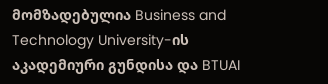მომზადებულია Business and Technology University-ის აკადემიური გუნდისა და BTUAI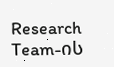Research Team-ის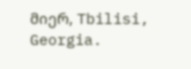მიერ, Tbilisi, Georgia.